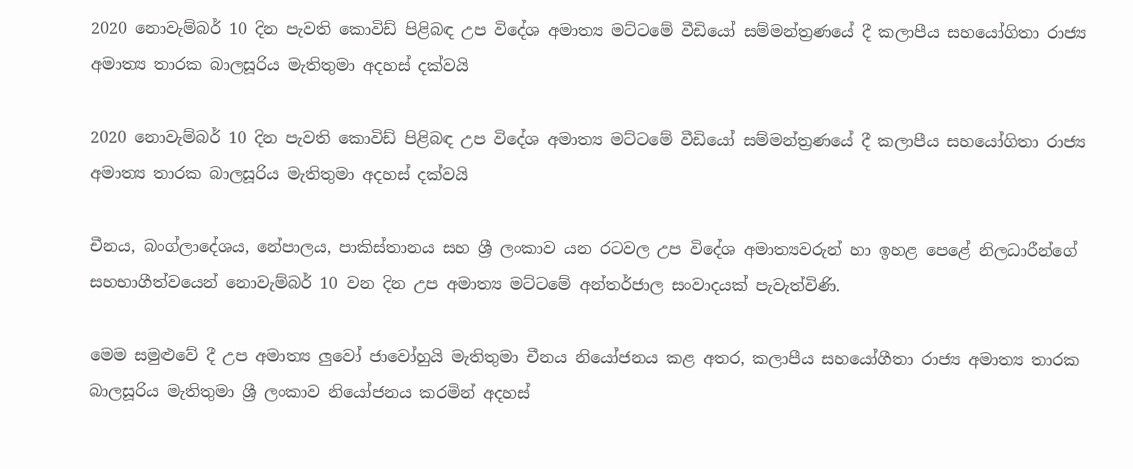2020 නොවැම්බර් 10 දින පැවති කොවිඩ් පිළිබඳ උප විදේශ අමාත්‍ය මට්ටමේ වීඩියෝ සම්මන්ත්‍රණයේ දී කලාපීය සහයෝගිතා රාජ්‍ය අමාත්‍ය තාරක බාලසූරිය මැතිතුමා අදහස් දක්වයි

2020 නොවැම්බර් 10 දින පැවති කොවිඩ් පිළිබඳ උප විදේශ අමාත්‍ය මට්ටමේ වීඩියෝ සම්මන්ත්‍රණයේ දී කලාපීය සහයෝගිතා රාජ්‍ය අමාත්‍ය තාරක බාලසූරිය මැතිතුමා අදහස් දක්වයි

චීනය, බංග්ලාදේශය, නේපාලය, පාකිස්තානය සහ ශ්‍රී ලංකාව යන රටවල උප විදේශ අමාත්‍යවරුන් හා ඉහළ පෙළේ නිලධාරීන්ගේ සහභාගීත්වයෙන් නොවැම්බර් 10 වන දින උප අමාත්‍ය මට්ටමේ අන්තර්ජාල සංවාදයක් පැවැත්විණි.

මෙම සමුළුවේ දී උප අමාත්‍ය ලුවෝ ජාවෝහුයි මැතිතුමා චීනය නියෝජනය කළ අතර, කලාපීය සහයෝගීතා රාජ්‍ය අමාත්‍ය තාරක බාලසූරිය මැතිතුමා ශ්‍රී ලංකාව නියෝජනය කරමින් අදහස්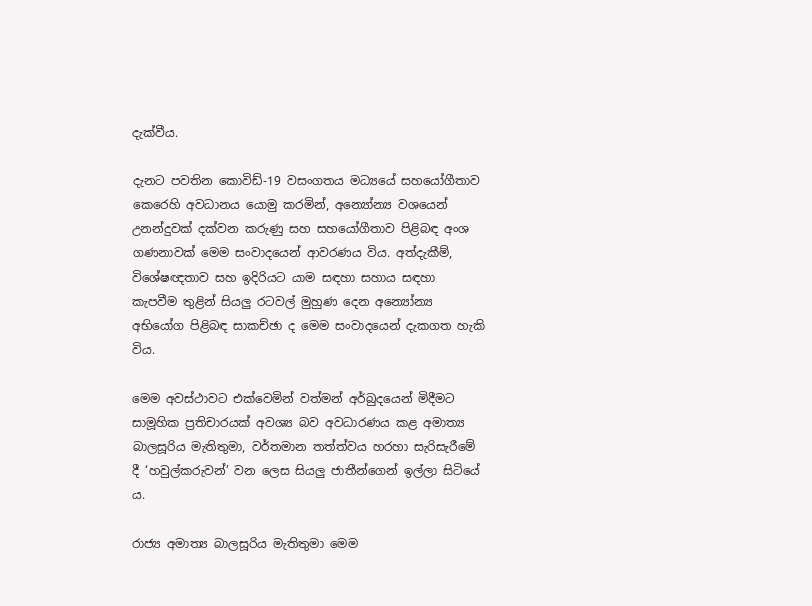දැක්වීය.

දැනට පවතින කොවිඩ්-19 වසංගතය මධ්‍යයේ සහයෝගීතාව කෙරෙහි අවධානය යොමු කරමින්, අන්‍යෝන්‍ය වශයෙන් උනන්දුවක් දක්වන කරුණු සහ සහයෝගීතාව පිළිබඳ අංශ ගණනාවක් මෙම සංවාදයෙන් ආවරණය විය. අත්දැකීම්, විශේෂඥතාව සහ ඉදිරියට යාම සඳහා සහාය සඳහා කැපවීම තුළින් සියලු රටවල් මුහුණ දෙන අන්‍යෝන්‍ය අභියෝග පිළිබඳ සාකච්ඡා ද මෙම සංවාදයෙන් දැකගත හැකි විය.

මෙම අවස්ථාවට එක්වෙමින් වත්මන් අර්බුදයෙන් මිදීමට සාමූහික ප්‍රතිචාරයක් අවශ්‍ය බව අවධාරණය කළ අමාත්‍ය බාලසූරිය මැතිතුමා, වර්තමාන තත්ත්වය හරහා සැරිසැරීමේ දී ‘හවුල්කරුවන්’ වන ලෙස සියලු ජාතීන්ගෙන් ඉල්ලා සිටියේ ය.

රාජ්‍ය අමාත්‍ය බාලසූරිය මැතිතුමා මෙම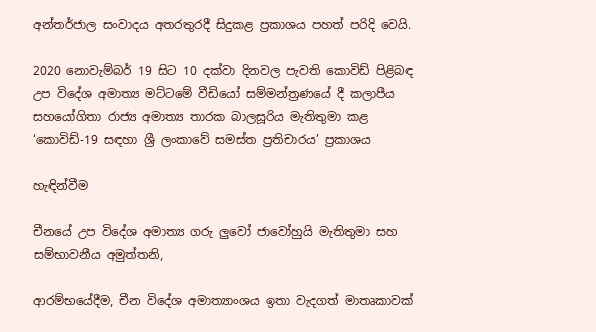අන්තර්ජාල සංවාදය අතරතුරදී සිදුකළ ප්‍රකාශය පහත් පරිදි වෙයි.

2020 නොවැම්බර් 19 සිට 10 දක්වා දිනවල පැවති කොවිඩ් පිළිබඳ උප විදේශ අමාත්‍ය මට්ටමේ වීඩියෝ සම්මන්ත්‍රණයේ දී කලාපීය සහයෝගිතා රාජ්‍ය අමාත්‍ය තාරක බාලසූරිය මැතිතුමා කළ ‘කොවිඩ්-19 සඳහා ශ්‍රී ලංකාවේ සමස්ත ප්‍රතිචාරය’ ප්‍රකාශය

හැඳින්වීම

චීනයේ උප විදේශ අමාත්‍ය ගරු ලුවෝ ජාවෝහුයි මැතිතුමා සහ සම්භාවනීය අමුත්තනි,

ආරම්භයේදීම, චීන විදේශ අමාත්‍යාංශය ඉතා වැදගත් මාතෘකාවක්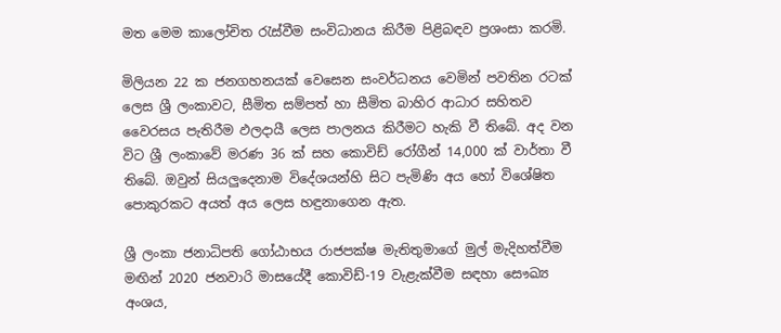මත මෙම කාලෝචිත රැස්වීම සංවිධානය කිරීම පිළිබඳව ප්‍රශංසා කරමි.

මිලියන 22 ක ජනගහනයක් වෙසෙන සංවර්ධනය වෙමින් පවතින රටක් ලෙස ශ්‍රී ලංකාවට, සීමිත සම්පත් හා සීමිත බාහිර ආධාර සහිතව වෛරසය පැතිරීම ඵලදායී ලෙස පාලනය කිරීමට හැකි වී තිබේ. අද වන විට ශ්‍රී ලංකාවේ මරණ 36 ක් සහ කොවිඩ් රෝගීන් 14,000 ක් වාර්තා වී තිබේ. ඔවුන් සියලුදෙනාම විදේශයන්හි සිට පැමිණි අය හෝ විශේෂිත පොකුරකට අයත් අය ලෙස හඳුනාගෙන ඇත.

ශ්‍රී ලංකා ජනාධිපති ගෝඨාභය රාජපක්ෂ මැතිතුමාගේ මුල් මැදිහත්වීම මඟින් 2020 ජනවාරි මාසයේදී කොවිඩ්-19 වැළැක්වීම සඳහා සෞඛ්‍ය අංශය,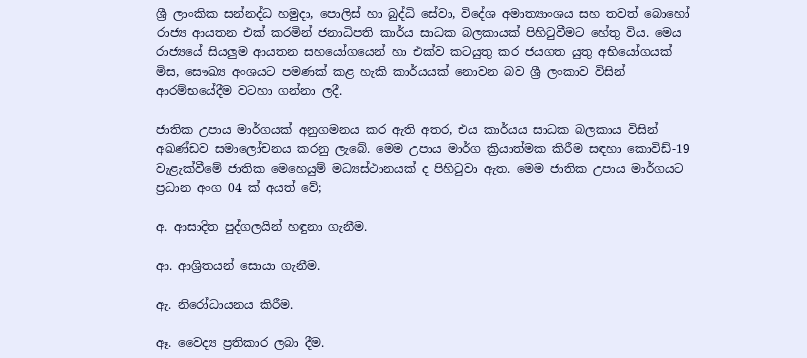ශ්‍රී ලාංකික සන්නද්ධ හමුදා, පොලිස් හා බුද්ධි සේවා, විදේශ අමාත්‍යාංශය සහ තවත් බොහෝ රාජ්‍ය ආයතන එක් කරමින් ජනාධිපති කාර්ය සාධක බලකායක් පිහිටුවීමට හේතු විය. මෙය රාජ්‍යයේ සියලුම ආයතන සහයෝගයෙන් හා එක්ව කටයුතු කර ජයගත යුතු අභියෝගයක් මිස, සෞඛ්‍ය අංශයට පමණක් කළ හැකි කාර්යයක් නොවන බව ශ්‍රී ලංකාව විසින් ආරම්භයේදීම වටහා ගන්නා ලදී.

ජාතික උපාය මාර්ගයක් අනුගමනය කර ඇති අතර, එය කාර්යය සාධක බලකාය විසින් අඛණ්ඩව සමාලෝචනය කරනු ලැබේ. මෙම උපාය මාර්ග ක්‍රියාත්මක කිරීම සඳහා කොවිඩ්-19 වැළැක්වීමේ ජාතික මෙහෙයුම් මධ්‍යස්ථානයක් ද පිහිටුවා ඇත. මෙම ජාතික උපාය මාර්ගයට ප්‍රධාන අංග 04 ක් අයත් වේ;

අ. ආසාදිත පුද්ගලයින් හඳුනා ගැනීම.

ආ. ආශ්‍රිතයන් සොයා ගැනීම.

ඇ. නිරෝධායනය කිරීම.

ඈ. වෛද්‍ය ප්‍රතිකාර ලබා දීම.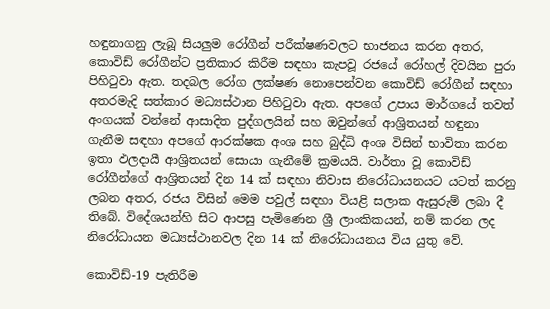හඳුනාගනු ලැබූ සියලුම රෝගීන් පරීක්ෂණවලට භාජනය කරන අතර, කොවිඩ් රෝගීන්ට ප්‍රතිකාර කිරීම සඳහා කැපවූ රජයේ රෝහල් දිවයින පුරා පිහිටුවා ඇත. තදබල රෝග ලක්ෂණ නොපෙන්වන කොවිඩ් රෝගීන් සඳහා අතරමැදි සත්කාර මධ්‍යස්ථාන පිහිටුවා ඇත. අපගේ උපාය මාර්ගයේ තවත් අංගයක් වන්නේ ආසාදිත පුද්ගලයින් සහ ඔවුන්ගේ ආශ්‍රිතයන් හඳුනා ගැනීම සඳහා අපගේ ආරක්ෂක අංශ සහ බුද්ධි අංශ විසින් භාවිතා කරන ඉතා ඵලදායී ආශ්‍රිතයන් සොයා ගැනීමේ ක්‍රමයයි. වාර්තා වූ කොවිඩ් රෝගීන්ගේ ආශ්‍රිතයන් දින 14 ක් සඳහා නිවාස නිරෝධායනයට යටත් කරනු ලබන අතර, රජය විසින් මෙම පවුල් සඳහා වියළි සලාක ඇසුරුම් ලබා දී තිබේ. විදේශයන්හි සිට ආපසු පැමිණෙන ශ්‍රී ලාංකිකයන්, නම් කරන ලද නිරෝධායන මධ්‍යස්ථානවල දින 14 ක් නිරෝධායනය විය යුතු වේ.

කොවිඩ්-19 පැතිරීම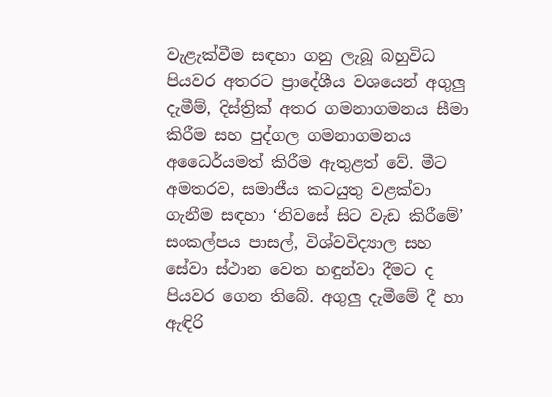වැළැක්වීම සඳහා ගනු ලැබූ බහුවිධ පියවර අතරට ප්‍රාදේශීය වශයෙන් අගුලු දැමීම්, දිස්ත්‍රික් අතර ගමනාගමනය සීමා කිරීම සහ පුද්ගල ගමනාගමනය අධෛර්යමත් කිරීම ඇතුළත් වේ. මීට අමතරව, සමාජීය කටයුතු වළක්වා ගැනීම සඳහා ‘නිවසේ සිට වැඩ කිරීමේ’ සංකල්පය පාසල්, විශ්වවිද්‍යාල සහ සේවා ස්ථාන වෙත හඳුන්වා දීමට ද පියවර ගෙන තිබේ. අගුලු දැමීමේ දී හා ඇඳිරි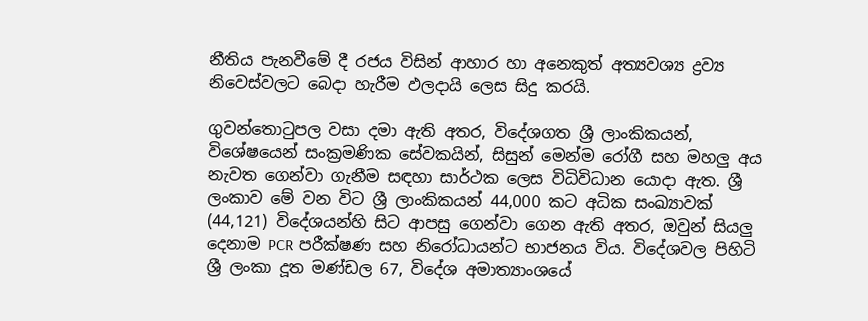නීතිය පැනවීමේ දී රජය විසින් ආහාර හා අනෙකුත් අත්‍යවශ්‍ය ද්‍රව්‍ය නිවෙස්වලට බෙදා හැරීම ඵලදායි ලෙස සිදු කරයි.

ගුවන්තොටුපල වසා දමා ඇති අතර, විදේශගත ශ්‍රී ලාංකිකයන්, විශේෂයෙන් සංක්‍රමණික සේවකයින්, සිසුන් මෙන්ම රෝගී සහ මහලු අය නැවත ගෙන්වා ගැනීම සඳහා සාර්ථක ලෙස විධිවිධාන යොදා ඇත. ශ්‍රී ලංකාව මේ වන විට ශ්‍රී ලාංකිකයන් 44,000 කට අධික සංඛ්‍යාවක් (44,121) විදේශයන්හි සිට ආපසු ගෙන්වා ගෙන ඇති අතර, ඔවුන් සියලු දෙනාම PCR පරීක්ෂණ සහ නිරෝධායන්ට භාජනය විය. විදේශවල පිහිටි ශ්‍රී ලංකා දූත මණ්ඩල 67, විදේශ අමාත්‍යාංශයේ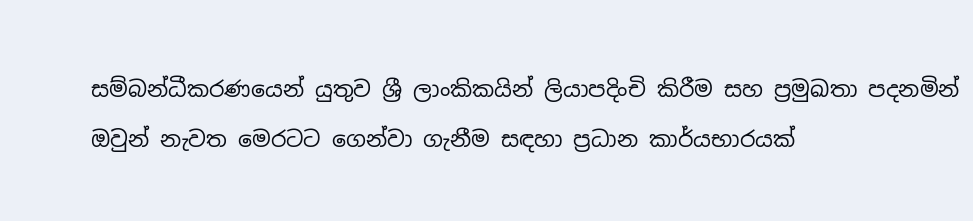සම්බන්ධීකරණයෙන් යුතුව ශ්‍රී ලාංකිකයින් ලියාපදිංචි කිරීම සහ ප්‍රමුඛතා පදනමින් ඔවුන් නැවත මෙරටට ගෙන්වා ගැනීම සඳහා ප්‍රධාන කාර්යභාරයක්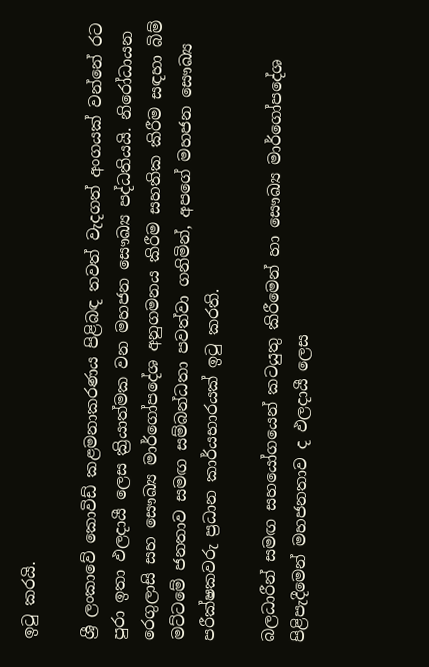ඉටු කරයි.

ශ්‍රී ලංකාවේ කොවිඩ් කළමනාකරණය පිළිබඳ තවත් වැදගත් අංගයක් වන්නේ රට පුරා ඉතා ඵලදායී ලෙස ක්‍රියාත්මක වන මහජන සෞඛ්‍ය පද්ධතියයි. නිරෝධායන රෙගුලාසි සහ සෞඛ්‍ය මාර්ගෝපදේශ අනුගමනය කිරීම සහතික කිරීම සඳහා බිම් මට්ටමේ ජනතාව සමඟ සම්බන්ධතා පවත්වා ගනිමින්, අපගේ මහජන සෞඛ්‍ය පරීක්ෂකවරු ප්‍රධාන කාර්යභාරයක් ඉටු කරති.

බලධාරීන් සමඟ සහයෝගයෙන් කටයුතු කිරීමෙන් හා සෞඛ්‍ය මාර්ගෝපදේශ පිළිපැදීමෙන් මහජනතාව ද ඵලදායී ලෙස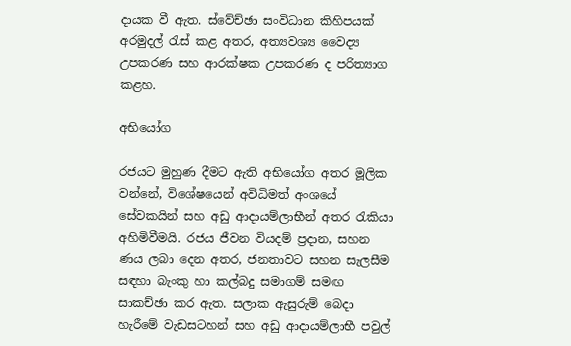දායක වී ඇත. ස්වේච්ඡා සංවිධාන කිහිපයක් අරමුදල් රැස් කළ අතර, අත්‍යවශ්‍ය වෛද්‍ය උපකරණ සහ ආරක්ෂක උපකරණ ද පරිත්‍යාග කළහ.

අභියෝග

රජයට මුහුණ දීමට ඇති අභියෝග අතර මූලික වන්නේ, විශේෂයෙන් අවිධිමත් අංශයේ සේවකයින් සහ අඩු ආදායම්ලාභීන් අතර රැකියා අහිමිවීමයි. රජය ජීවන වියදම් ප්‍රදාන, සහන ණය ලබා දෙන අතර, ජනතාවට සහන සැලසීම සඳහා බැංකු හා කල්බදු සමාගම් සමඟ සාකච්ඡා කර ඇත. සලාක ඇසුරුම් බෙදා හැරීමේ වැඩසටහන් සහ අඩු ආදායම්ලාභී පවුල්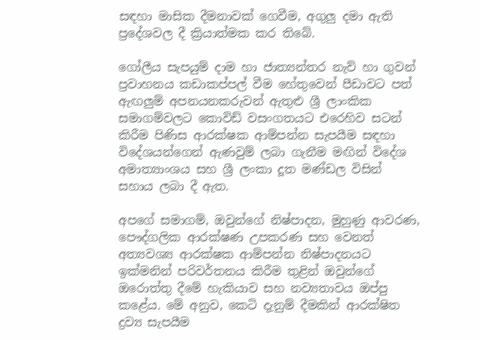සඳහා මාසික දීමනාවක් ගෙවීම, අගුලු දමා ඇති ප්‍රදේශවල දී ක්‍රියාත්මක කර තිබේ.

ගෝලීය සැපයුම් දාම හා ජාත්‍යන්තර නැව් හා ගුවන් ප්‍රවාහනය කඩාකප්පල් වීම හේතුවෙන් පීඩාවට පත් ඇඟලුම් අපනයනකරුවන් ඇතුළු ශ්‍රී ලාංකික සමාගම්වලට කොවිඩ් වසංගතයට එරෙහිව සටන් කිරීම පිණිස ආරක්ෂක ආම්පන්න සැපයීම සඳහා විදේශයන්ගෙන් ඇණවුම් ලබා ගැනීම මඟින් විදේශ අමාත්‍යාංශය සහ ශ්‍රී ලංකා දූත මණ්ඩල විසින් සහාය ලබා දී ඇත.

අපගේ සමාගම්, ඔවුන්ගේ නිෂ්පාදන, මුහුණු ආවරණ, පෞද්ගලික ආරක්ෂණ උපකරණ සහ වෙනත් අත්‍යවශ්‍ය ආරක්ෂක ආම්පන්න නිෂ්පාදනයට ඉක්මනින් පරිවර්තනය කිරීම තුළින් ඔවුන්ගේ ඔරොත්තු දීමේ හැකියාව සහ නව්‍යතාවය ඔප්පු කළේය. මේ අනුව, කෙටි දැනුම් දීමකින් ආරක්ෂිත ද්‍රව්‍ය සැපයීම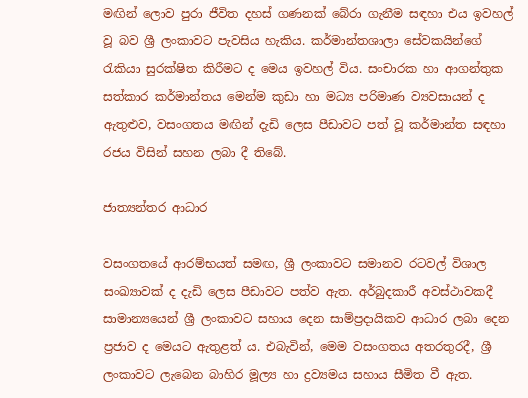මඟින් ලොව පුරා ජීවිත දහස් ගණනක් බේරා ගැනීම සඳහා එය ඉවහල් වූ බව ශ්‍රී ලංකාවට පැවසිය හැකිය. කර්මාන්තශාලා සේවකයින්ගේ රැකියා සුරක්ෂිත කිරීමට ද මෙය ඉවහල් විය. සංචාරක හා ආගන්තුක සත්කාර කර්මාන්තය මෙන්ම කුඩා හා මධ්‍ය පරිමාණ ව්‍යවසායන් ද ඇතුළුව, වසංගතය මඟින් දැඩි ලෙස පීඩාවට පත් වූ කර්මාන්ත සඳහා රජය විසින් සහන ලබා දී තිබේ.

ජාත්‍යන්තර ආධාර

වසංගතයේ ආරම්භයත් සමඟ, ශ්‍රී ලංකාවට සමානව රටවල් විශාල සංඛ්‍යාවක් ද දැඩි ලෙස පීඩාවට පත්ව ඇත. අර්බුදකාරී අවස්ථාවකදී සාමාන්‍යයෙන් ශ්‍රී ලංකාවට සහාය දෙන සාම්ප්‍රදායිකව ආධාර ලබා දෙන ප්‍රජාව ද මෙයට ඇතුළත් ය. එබැවින්, මෙම වසංගතය අතරතුරදී, ශ්‍රී ලංකාවට ලැබෙන බාහිර මූල්‍ය හා ද්‍රව්‍යමය සහාය සීමිත වී ඇත.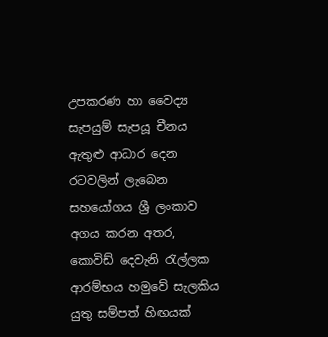උපකරණ හා වෛද්‍ය සැපයුම් සැපයූ චීනය ඇතුළු ආධාර දෙන රටවලින් ලැබෙන සහයෝගය ශ්‍රී ලංකාව අගය කරන අතර, කොවිඩ් දෙවැනි රැල්ලක ආරම්භය හමුවේ සැලකිය යුතු සම්පත් හිඟයක්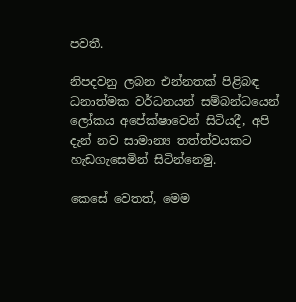පවතී.

නිපදවනු ලබන එන්නතක් පිළිබඳ ධනාත්මක වර්ධනයන් සම්බන්ධයෙන් ලෝකය අපේක්ෂාවෙන් සිටියදී, අපි දැන් නව සාමාන්‍ය තත්ත්වයකට හැඩගැසෙමින් සිටින්නෙමු.

කෙසේ වෙතත්, මෙම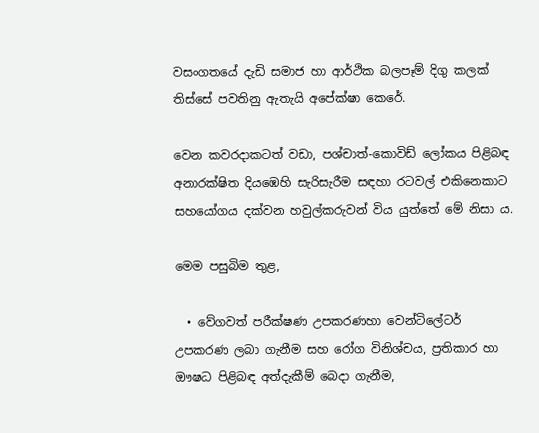වසංගතයේ දැඩි සමාජ හා ආර්ථික බලපෑම් දිගු කලක් තිස්සේ පවතිනු ඇතැයි අපේක්ෂා කෙරේ.

වෙන කවරදාකටත් වඩා, පශ්චාත්-කොවිඩ් ලෝකය පිළිබඳ අනාරක්ෂිත දියඹෙහි සැරිසැරීම සඳහා රටවල් එකිනෙකාට සහයෝගය දක්වන හවුල්කරුවන් විය යුත්තේ මේ නිසා ය.

මෙම පසුබිම තුළ,

  • වේගවත් පරීක්ෂණ උපකරණහා වෙන්ටිලේටර් උපකරණ ලබා ගැනීම සහ රෝග විනිශ්චය, ප්‍රතිකාර හා ඖෂධ පිළිබඳ අත්දැකීම් බෙදා ගැනීම,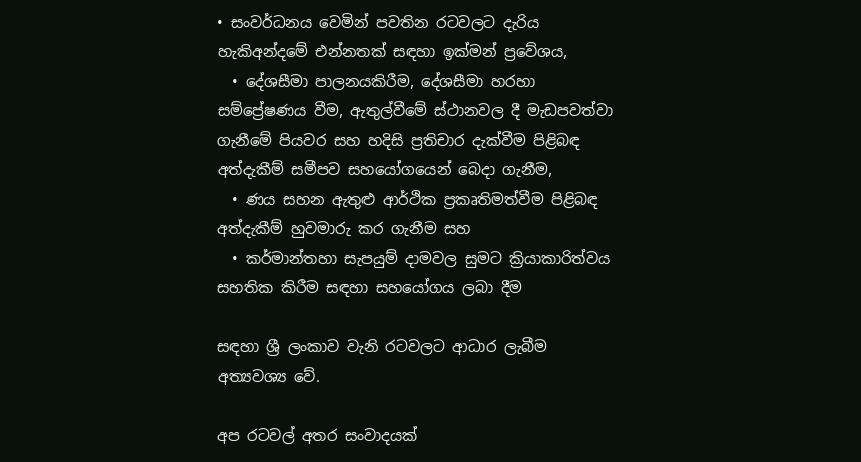• සංවර්ධනය වෙමින් පවතින රටවලට දැරිය හැකිඅන්දමේ එන්නතක් සඳහා ඉක්මන් ප්‍රවේශය,
  • දේශසීමා පාලනයකිරීම, දේශසීමා හරහා සම්ප්‍රේෂණය වීම, ඇතුල්වීමේ ස්ථානවල දී මැඩපවත්වා ගැනීමේ පියවර සහ හදිසි ප්‍රතිචාර දැක්වීම පිළිබඳ අත්දැකීම් සමීපව සහයෝගයෙන් බෙදා ගැනීම,
  • ණය සහන ඇතුළු ආර්ථික ප්‍රකෘතිමත්වීම පිළිබඳ අත්දැකීම් හුවමාරු කර ගැනීම සහ
  • කර්මාන්තහා සැපයුම් දාමවල සුමට ක්‍රියාකාරිත්වය සහතික කිරීම සඳහා සහයෝගය ලබා දීම

සඳහා ශ්‍රී ලංකාව වැනි රටවලට ආධාර ලැබීම අත්‍යවශ්‍ය වේ.

අප රටවල් අතර සංවාදයක්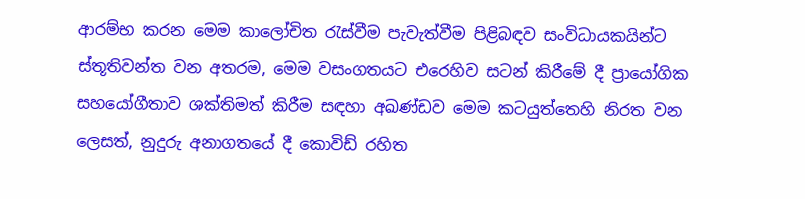ආරම්භ කරන මෙම කාලෝචිත රැස්වීම පැවැත්වීම පිළිබඳව සංවිධායකයින්ට ස්තූතිවන්ත වන අතරම, මෙම වසංගතයට එරෙහිව සටන් කිරීමේ දී ප්‍රායෝගික සහයෝගීතාව ශක්තිමත් කිරීම සඳහා අඛණ්ඩව මෙම කටයුත්තෙහි නිරත වන ලෙසත්, නුදුරු අනාගතයේ දී කොවිඩ් රහිත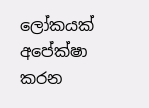ලෝකයක් අපේක්ෂා කරන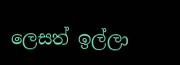ලෙසත් ඉල්ලා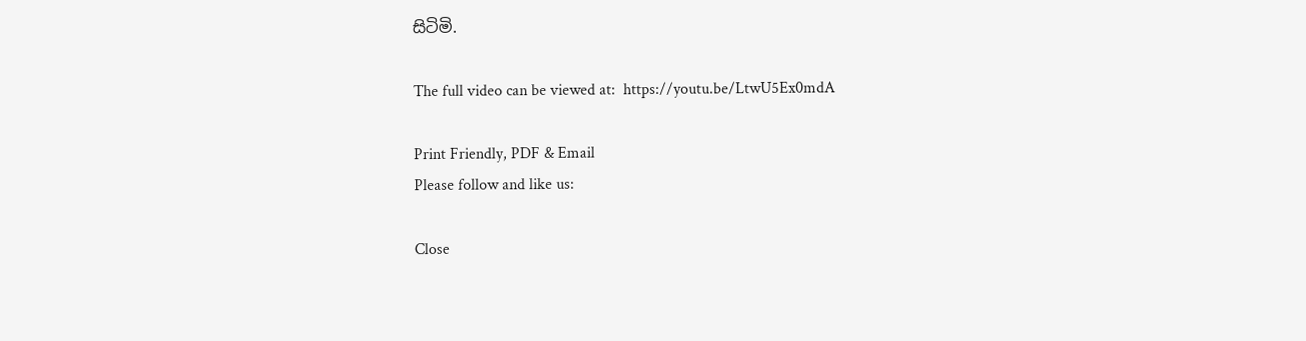සිටිමි.

The full video can be viewed at:  https://youtu.be/LtwU5Ex0mdA

Print Friendly, PDF & Email
Please follow and like us:

Close